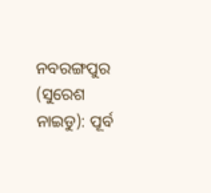ନବରଙ୍ଗପୁର (ସୁରେଶ ନାଇଡୁ): ପୂର୍ବ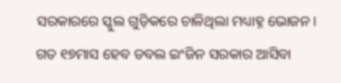ସରକାରରେ ସ୍କୁଲ ଗୁଡ଼ିକରେ ଚାଳିଥିଲା ମଧ୍ୟାହ୍ନ ଭୋଜନ। ଗତ ୧୭ମାସ ହେବ ଡବଲ ଇଂଜିନ ସରକାର ଆସିବା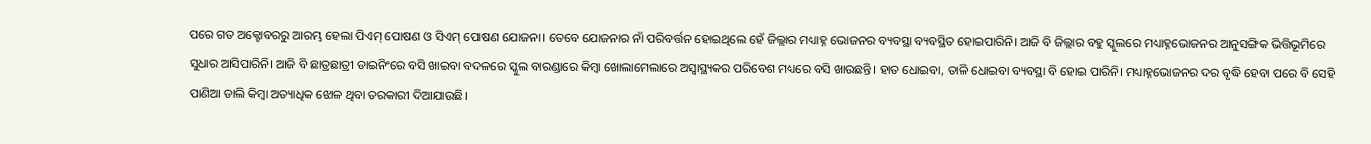ପରେ ଗତ ଅକ୍ଟୋବରରୁ ଆରମ୍ଭ ହେଲା ପିଏମ୍ ପୋଷଣ ଓ ସିଏମ୍ ପୋଷଣ ଯୋଜନା। ତେବେ ଯୋଜନାର ନାଁ ପରିବର୍ତ୍ତନ ହୋଇଥିଲେ ହେଁ ଜିଲ୍ଲାର ମଧ୍ୟାହ୍ନ ଭୋଜନର ବ୍ୟବସ୍ଥା ବ୍ୟବସ୍ଥିତ ହୋଇପାରିନି। ଆଜି ବି ଜିଲ୍ଲାର ବହୁ ସ୍କୁଲରେ ମଧ୍ୟାହ୍ନଭୋଜନର ଆନୁସଙ୍ଗିକ ଭିତ୍ତିଭୂମିରେ ସୁଧାର ଆସିପାରିନି। ଆଜି ବି ଛାତ୍ରଛାତ୍ରୀ ଡାଇନିଂରେ ବସି ଖାଇବା ବଦଳରେ ସ୍କୁଲ ବାରଣ୍ଡାରେ କିମ୍ବା ଖୋଲାମେଲାରେ ଅସ୍ବାସ୍ଥ୍ୟକର ପରିବେଶ ମଧ୍ୟରେ ବସି ଖାଉଛନ୍ତି। ହାତ ଧୋଇବା, ତାଳି ଧୋଇବା ବ୍ୟବସ୍ଥା ବି ହୋଇ ପାରିନି। ମଧ୍ୟାହ୍ନଭୋଜନର ଦର ବୃଦ୍ଧି ହେବା ପରେ ବି ସେହି ପାଣିଆ ଡାଲି କିମ୍ବା ଅତ୍ୟାଧିକ ଝୋଳ ଥିବା ତରକାରୀ ଦିଆଯାଉଛି।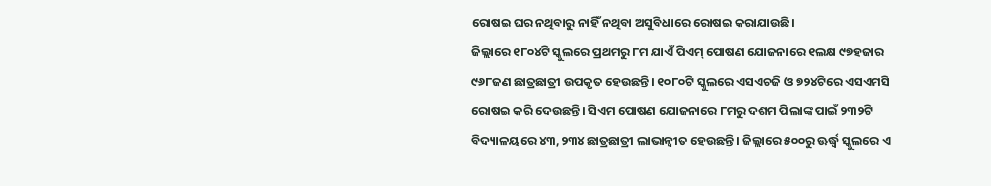ରୋଷଇ ଘର ନଥିବାରୁ ନାହିଁ ନଥିବା ଅସୁବିଧାରେ ରୋଷଇ କରାଯାଉଛି।
ଜିଲ୍ଲାରେ ୧୮୦୪ଟି ସ୍କୁଲରେ ପ୍ରଥମରୁ ୮ମ ଯାଏଁ ପିଏମ୍ ପୋଷଣ ଯୋଜନାରେ ୧ଲକ୍ଷ ୯୭ହଜାର ୯୬୮ଜଣ ଛାତ୍ରଛାତ୍ରୀ ଉପକୃତ ହେଉଛନ୍ତି। ୧୦୮୦ଟି ସ୍କୁଲରେ ଏସଏଚଜି ଓ ୭୨୪ଟିରେ ଏସଏମସି ରୋଷଇ କରି ଦେଉଛନ୍ତି। ସିଏମ ପୋଷଣ ଯୋଜନାରେ ୮ମରୁ ଦଶମ ପିଲାଙ୍କ ପାଇଁ ୨୩୨ଟି ବିଦ୍ୟାଳୟରେ ୪୩,୨୩୪ ଛାତ୍ରଛାତ୍ରୀ ଲାଭାନ୍ବୀତ ହେଉଛନ୍ତି। ଜିଲ୍ଲାରେ ୫୦୦ରୁ ଊର୍ଦ୍ଧ୍ବ ସ୍କୁଲରେ ଏ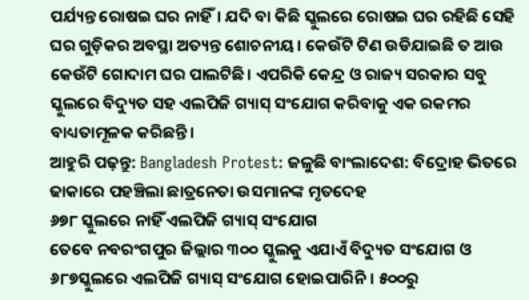ପର୍ଯ୍ୟନ୍ତ ରୋଷଇ ଘର ନାହିଁ। ଯଦି ବା କିଛି ସ୍କୁଲରେ ରୋଷଇ ଘର ରହିଛି ସେହି ଘର ଗୁଡ଼ିକର ଅବସ୍ଥା ଅତ୍ୟନ୍ତ ଶୋଚନୀୟ। କେଉଁଟି ଟିଣ ଉଡିଯାଇଛି ତ ଆଉ କେଉଁଟି ଗୋଦାମ ଘର ପାଲଟିଛି। ଏପରିକି କେନ୍ଦ୍ର ଓ ରାଜ୍ୟ ସରକାର ସବୁ ସ୍କୁଲରେ ବିଦ୍ୟୁତ ସହ ଏଲପିଜି ଗ୍ୟାସ୍ ସଂଯୋଗ କରିବାକୁ ଏକ ରକମର ବାଧ୍ୟତାମୂଳକ କରିଛନ୍ତି।
ଆହୁରି ପଢ଼ନ୍ତୁ: Bangladesh Protest: ଜଳୁଛି ବାଂଲାଦେଶ: ବିଦ୍ରୋହ ଭିତରେ ଢାକାରେ ପହଞ୍ଚିଲା ଛାତ୍ରନେତା ଉସମାନଙ୍କ ମୃତଦେହ
୬୭୮ ସ୍କୁଲରେ ନାହିଁ ଏଲପିଜି ଗ୍ୟାସ୍ ସଂଯୋଗ
ତେବେ ନବରଂଗପୁର ଜିଲ୍ଲାର ୩୦୦ ସ୍କୁଲକୁ ଏଯାଏଁ ବିଦ୍ୟୁତ ସଂଯୋଗ ଓ ୬୮୭ସ୍କୁଲରେ ଏଲପିଜି ଗ୍ୟାସ୍ ସଂଯୋଗ ହୋଇପାରିନି। ୫୦୦ରୁ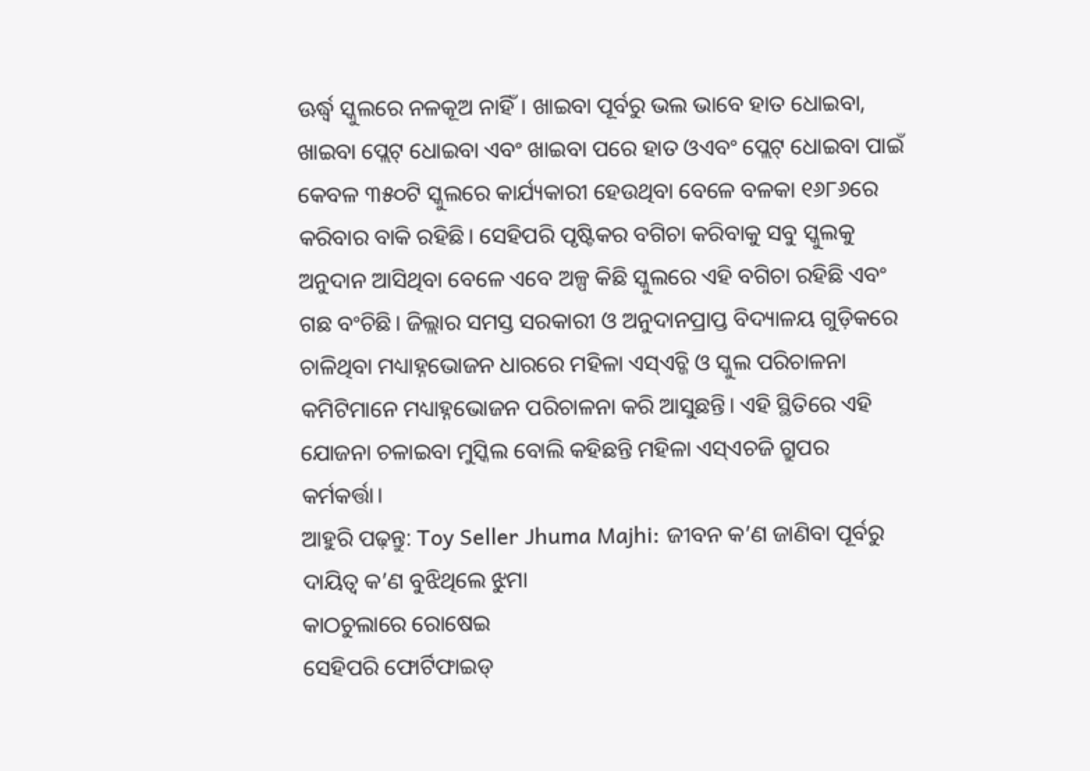ଊର୍ଦ୍ଧ୍ବ ସ୍କୁଲରେ ନଳକୂଅ ନାହିଁ। ଖାଇବା ପୂର୍ବରୁ ଭଲ ଭାବେ ହାତ ଧୋଇବା, ଖାଇବା ପ୍ଲେଟ୍ ଧୋଇବା ଏବଂ ଖାଇବା ପରେ ହାତ ଓଏବଂ ପ୍ଲେଟ୍ ଧୋଇବା ପାଇଁ କେବଳ ୩୫୦ଟି ସ୍କୁଲରେ କାର୍ଯ୍ୟକାରୀ ହେଉଥିବା ବେଳେ ବଳକା ୧୬୮୬ରେ କରିବାର ବାକି ରହିଛି। ସେହିପରି ପୃଷ୍ଟିକର ବଗିଚା କରିବାକୁ ସବୁ ସ୍କୁଲକୁ ଅନୁଦାନ ଆସିଥିବା ବେଳେ ଏବେ ଅଳ୍ପ କିଛି ସ୍କୁଲରେ ଏହି ବଗିଚା ରହିଛି ଏବଂ ଗଛ ବଂଚିଛି। ଜିଲ୍ଲାର ସମସ୍ତ ସରକାରୀ ଓ ଅନୁଦାନପ୍ରାପ୍ତ ବିଦ୍ୟାଳୟ ଗୁଡ଼ିକରେ ଚାଳିଥିବା ମଧ୍ୟାହ୍ନଭୋଜନ ଧାରରେ ମହିଳା ଏସ୍ଏଚ୍ଜି ଓ ସ୍କୁଲ ପରିଚାଳନା କମିଟିମାନେ ମଧ୍ୟାହ୍ନଭୋଜନ ପରିଚାଳନା କରି ଆସୁଛନ୍ତି। ଏହି ସ୍ଥିତିରେ ଏହି ଯୋଜନା ଚଳାଇବା ମୁସ୍କିଲ ବୋଲି କହିଛନ୍ତି ମହିଳା ଏସ୍ଏଚଜି ଗ୍ରୁପର କର୍ମକର୍ତ୍ତା।
ଆହୁରି ପଢ଼ନ୍ତୁ: Toy Seller Jhuma Majhi: ଜୀବନ କ’ଣ ଜାଣିବା ପୂର୍ବରୁ ଦାୟିତ୍ବ କ’ଣ ବୁଝିଥିଲେ ଝୁମା
କାଠଚୁଲାରେ ରୋଷେଇ
ସେହିପରି ଫୋର୍ଟିଫାଇଡ୍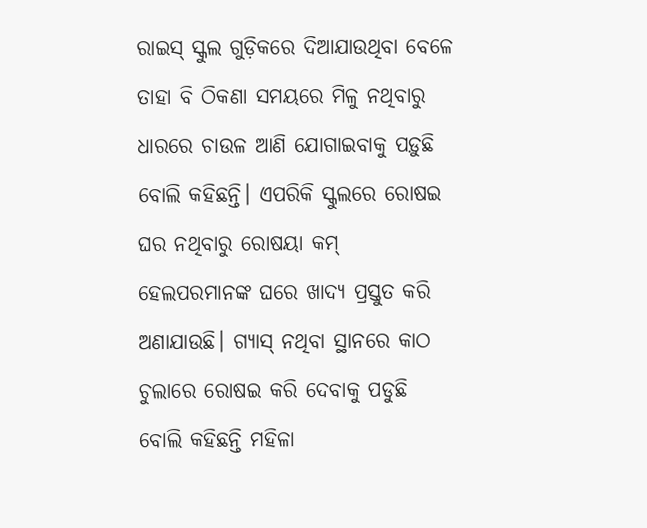ରାଇସ୍ ସ୍କୁଲ ଗୁଡ଼ିକରେ ଦିଆଯାଉଥିବା ବେଳେ ତାହା ବି ଠିକଣା ସମୟରେ ମିଳୁ ନଥିବାରୁ ଧାରରେ ଚାଉଳ ଆଣି ଯୋଗାଇବାକୁ ପଡ଼ୁଛି ବୋଲି କହିଛନ୍ତି। ଏପରିକି ସ୍କୁଲରେ ରୋଷଇ ଘର ନଥିବାରୁ ରୋଷୟା କମ୍ ହେଲପରମାନଙ୍କ ଘରେ ଖାଦ୍ୟ ପ୍ରସ୍ତୁତ କରି ଅଣାଯାଉଛି। ଗ୍ୟାସ୍ ନଥିବା ସ୍ଥାନରେ କାଠ ଚୁଲାରେ ରୋଷଇ କରି ଦେବାକୁ ପଡୁଛି ବୋଲି କହିଛନ୍ତି ମହିଳା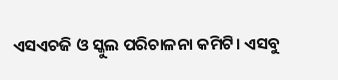ଏସଏଚଜି ଓ ସ୍କୁଲ ପରିଚାଳନା କମିଟି। ଏସବୁ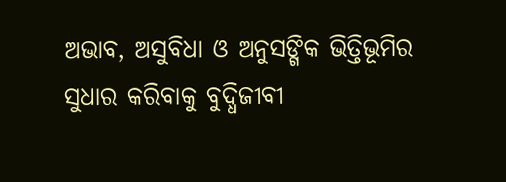ଅଭାବ, ଅସୁବିଧା ଓ ଅନୁସଙ୍ଗିକ ଭିତ୍ତିଭୂମିର ସୁଧାର କରିବାକୁ ବୁଦ୍ଧିଜୀବୀ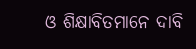ଓ ଶିକ୍ଷାବିତମାନେ ଦାବି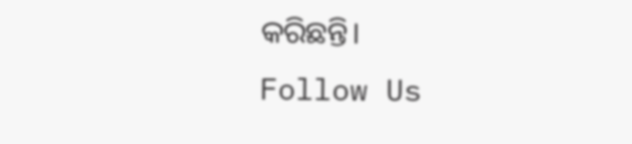କରିଛନ୍ତି।
Follow Us